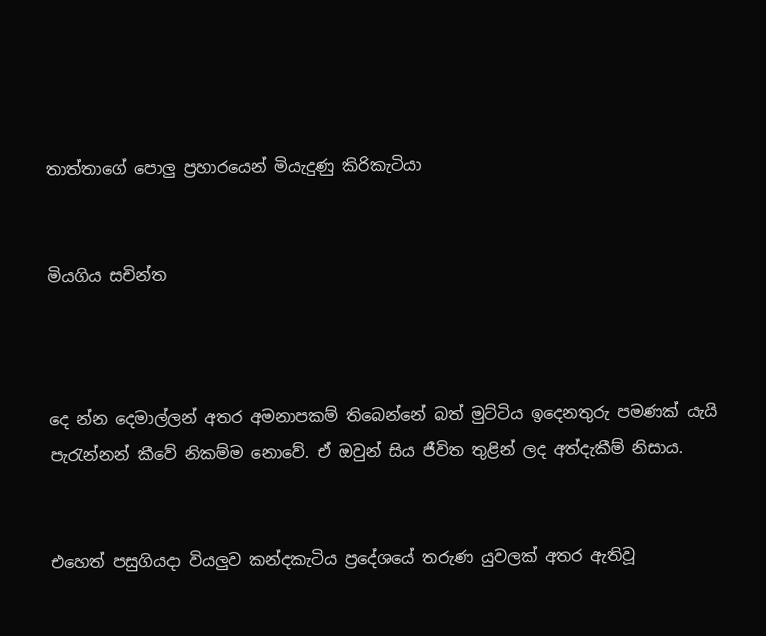තාත්තාගේ පොලු ප්‍රහාරයෙන් මියැදුණු කිරිකැටියා


මියගිය සචින්ත



දෙ න්න දෙමාල්ලන් අතර අමනාපකම් තිබෙන්නේ බත් මුට්ටිය ඉදෙනතුරු පමණක් යැයි පැරැන්නන් කීවේ නිකම්ම නොවේ. ඒ ඔවුන් සිය ජීවිත තුළින් ලද අත්දැකීම් නිසාය.


එහෙත් පසුගියදා වියලුව කන්දකැටිය ප්‍රදේශයේ තරුණ යුවලක් අතර ඇතිවූ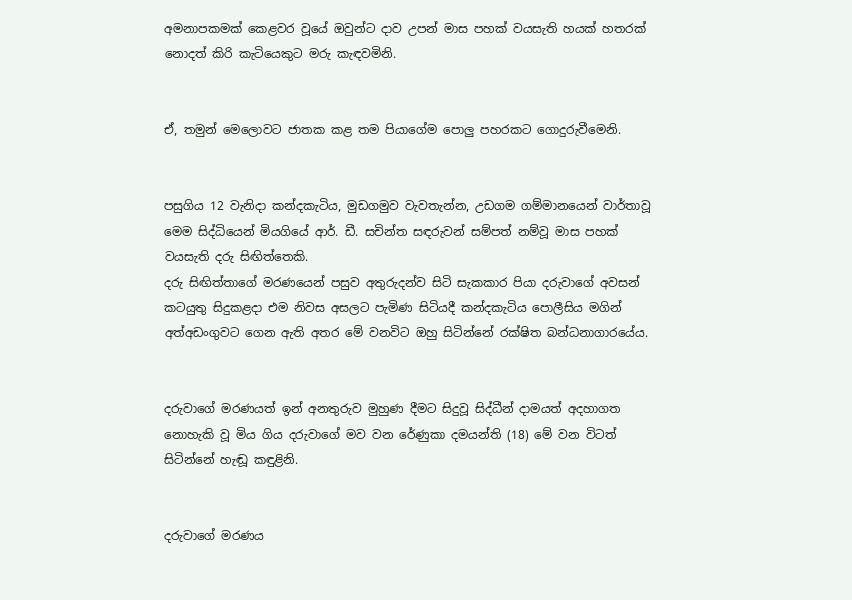අමනාපකමක් කෙළවර වූයේ ඔවුන්ට දාව උපන් මාස පහක් වයසැති හයක් හතරක් නොදත් කිරි කැටියෙකුට මරු කැඳවමිනි.


ඒ, තමුන් මෙලොවට ජාතක කළ තම පියාගේම පොලු පහරකට ගොදුරුවීමෙනි.


පසුගිය 12 වැනිදා කන්දකැටිය, මුඩගමුව වැවතැන්න, උඩගම ගම්මානයෙන් වාර්තාවූ මෙම සිද්ධියෙන් මියගියේ ආර්. ඩී. සචින්ත සඳරුවන් සම්පත් නම්වූ මාස පහක් වයසැති දරු සිඟිත්තෙකි.
දරු සිඟිත්තාගේ මරණයෙන් පසුව අතුරුදන්ව සිටි සැකකාර පියා දරුවාගේ අවසන් කටයුතු සිදුකළදා එම නිවස අසලට පැමිණ සිටියදී කන්දකැටිය පොලීසිය මගින් අත්අඩංගුවට ගෙන ඇති අතර මේ වනවිට ඔහු සිටින්නේ රක්ෂිත බන්ධනාගාරයේය.


දරුවාගේ මරණයත් ඉන් අනතුරුව මුහුණ දීමට සිදුවූ සිද්ධීන් දාමයත් අදහාගත නොහැකි වූ මිය ගිය දරුවාගේ මව වන රේණුකා දමයන්ති (18) මේ වන විටත් සිටින්නේ හැඬූ කඳුළිනි.


දරුවාගේ මරණය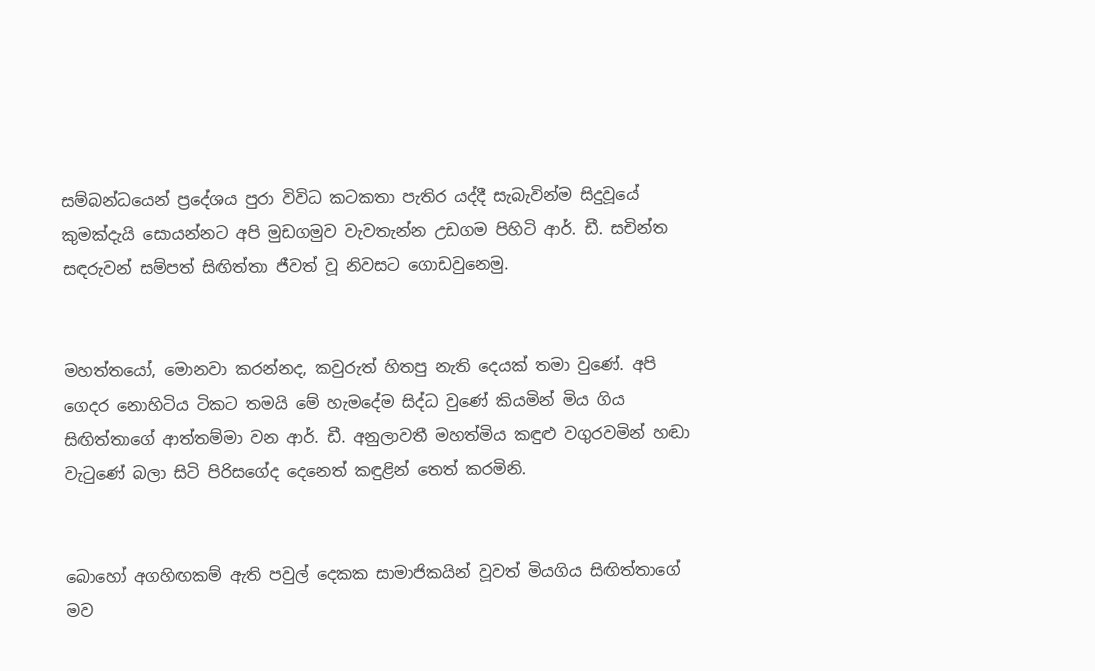සම්බන්ධයෙන් ප්‍රදේශය පුරා විවිධ කටකතා පැතිර යද්දී සැබැවින්ම සිදුවූයේ කුමක්දැයි සොයන්නට අපි මුඩගමුව වැවතැන්න උඩගම පිහිටි ආර්. ඩී. සචින්ත සඳරුවන් සම්පත් සිඟිත්තා ජීවත් වූ නිවසට ගොඩවුනෙමු.


මහත්තයෝ, මොනවා කරන්නද, කවුරුත් හිතපු නැති දෙයක් තමා වුණේ. අපි ගෙදර නොහිටිය ටිකට තමයි මේ හැමදේම සිද්ධ වුණේ කියමින් මිය ගිය සිඟිත්තාගේ ආත්තම්මා වන ආර්. ඩී. අනුලාවතී මහත්මිය කඳුළු වගුරවමින් හඬා වැටුණේ බලා සිටි පිරිසගේද දෙනෙත් කඳුළින් තෙත් කරමිනි.


බොහෝ අගහිඟකම් ඇති පවුල් දෙකක සාමාජිකයින් වූවත් මියගිය සිඟිත්තාගේ මව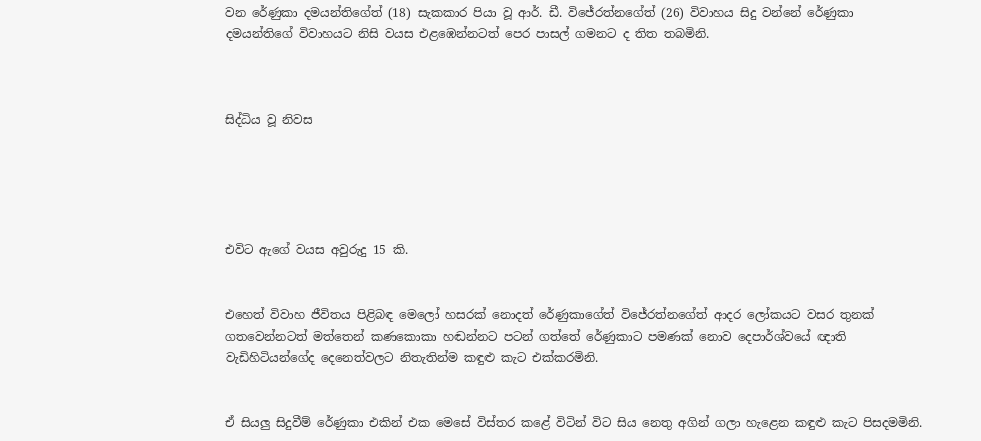වන රේණුකා දමයන්තිගේත් (18) සැකකාර පියා වූ ආර්. ඩී. විජේරත්නගේත් (26) විවාහය සිදු වන්නේ රේණුකා දමයන්තිගේ විවාහයට නිසි වයස එළඹෙන්නටත් පෙර පාසල් ගමනට ද තිත තබමිනි.



සිද්ධිය වූ නිවස





එවිට ඇගේ වයස අවුරුදු 15 කි.


එහෙත් විවාහ ජීවිතය පිළිබඳ මෙලෝ හසරක් නොදත් රේණුකාගේත් විජේරත්නගේත් ආදර ලෝකයට වසර තුනක් ගතවෙන්නටත් මත්තෙන් කණකොකා හඬන්නට පටන් ගත්තේ රේණුකාට පමණක් නොව දෙපාර්ශ්වයේ ඥාති වැඩිහිටියන්ගේද දෙනෙත්වලට නිතැතින්ම කඳුළු කැට එක්කරමිනි.


ඒ සියලු සිදුවීම් රේණුකා එකින් එක මෙසේ විස්තර කළේ විටින් විට සිය නෙතු අගින් ගලා හැළෙන කඳුළු කැට පිසදමමිනි.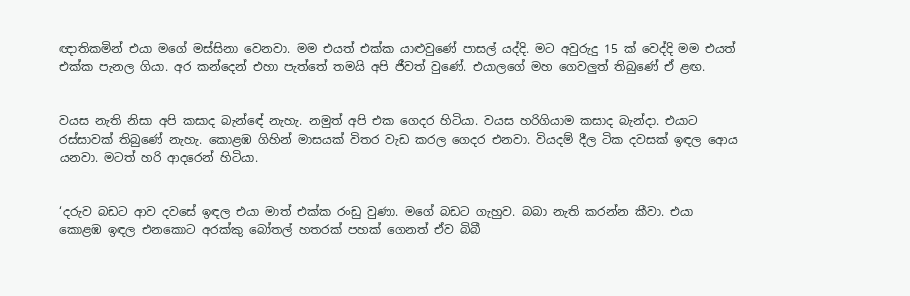ඥාතිකමින් එයා මගේ මස්සිනා වෙනවා. මම එයත් එක්ක යාළුවුණේ පාසල් යද්දි. මට අවුරුදු 15 ක් වෙද්දි මම එයත් එක්ක පැනල ගියා. අර කන්දෙන් එහා පැත්තේ තමයි අපි ජීවත් වුණේ. එයාලගේ මහ ගෙවලුත් තිබුණේ ඒ ළඟ.


වයස නැති නිසා අපි කසාද බැන්ඳේ නැහැ. නමුත් අපි එක ගෙදර හිටියා. වයස හරිගියාම කසාද බැන්දා. එයාට රස්සාවක් තිබුණේ නැහැ. කොළඹ ගිහින් මාසයක් විතර වැඩ කරල ගෙදර එනවා. වියදම් දීල ටික දවසක් ඉඳල ආෙය යනවා. මටත් හරි ආදරෙන් හිටියා.


‘දරුව බඩට ආව දවසේ ඉඳල එයා මාත් එක්ක රංඩු වුණා. මගේ බඩට ගැහුව. බබා නැති කරන්න කීවා. එයා කොළඹ ඉඳල එනකොට අරක්කු බෝතල් හතරක් පහක් ගෙනත් ඒව බිබී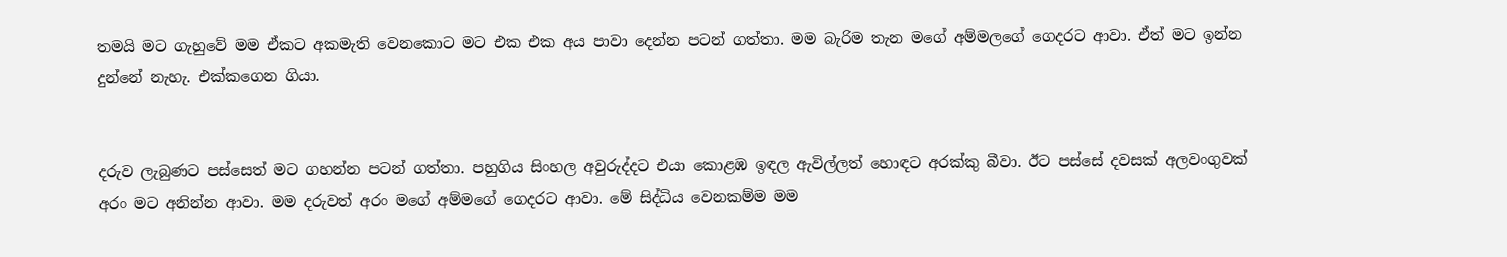තමයි මට ගැහුවේ මම ඒකට අකමැති වෙනකොට මට එක එක අය පාවා දෙන්න පටන් ගත්තා. මම බැරිම තැන මගේ අම්මලගේ ගෙදරට ආවා. ඒත් මට ඉන්න දුන්නේ නැහැ. එක්කගෙන ගියා.


දරුව ලැබුණට පස්සෙත් මට ගහන්න පටන් ගත්තා. පහුගිය සිංහල අවුරුද්දට එයා කොළඹ ඉඳල ඇවිල්ලත් හොඳට අරක්කු බීවා. ඊට පස්සේ දවසක් අලවංගුවක් අරං මට අනින්න ආවා. මම දරුවත් අරං මගේ අම්මගේ ගෙදරට ආවා. මේ සිද්ධිය වෙනකම්ම මම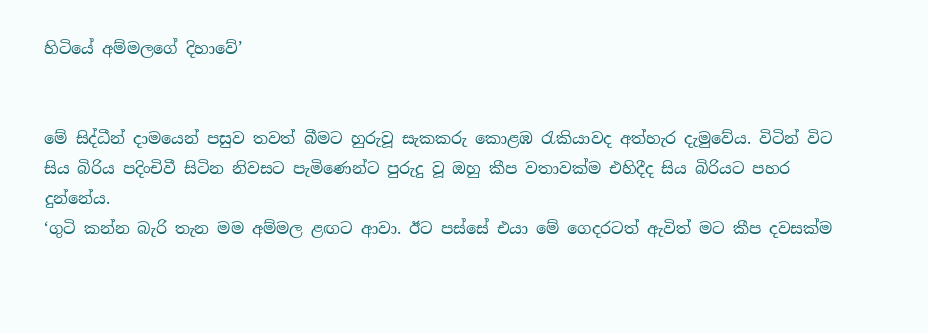හිටියේ අම්මලගේ දිහාවේ’


මේ සිද්ධීන් දාමයෙන් පසුව තවත් බීමට හුරුවූ සැකකරු කොළඹ රැකියාවද අත්හැර දැමුවේය. විටින් විට සිය බිරිය පදිංචිවී සිටින නිවසට පැමිණෙන්ට පුරුදු වූ ඔහු කීප වතාවක්ම එහිදීද සිය බිරියට පහර දුන්නේය.
‘ගුටි කන්න බැරි තැන මම අම්මල ළඟට ආවා. ඊට පස්සේ එයා මේ ගෙදරටත් ඇවිත් මට කීප දවසක්ම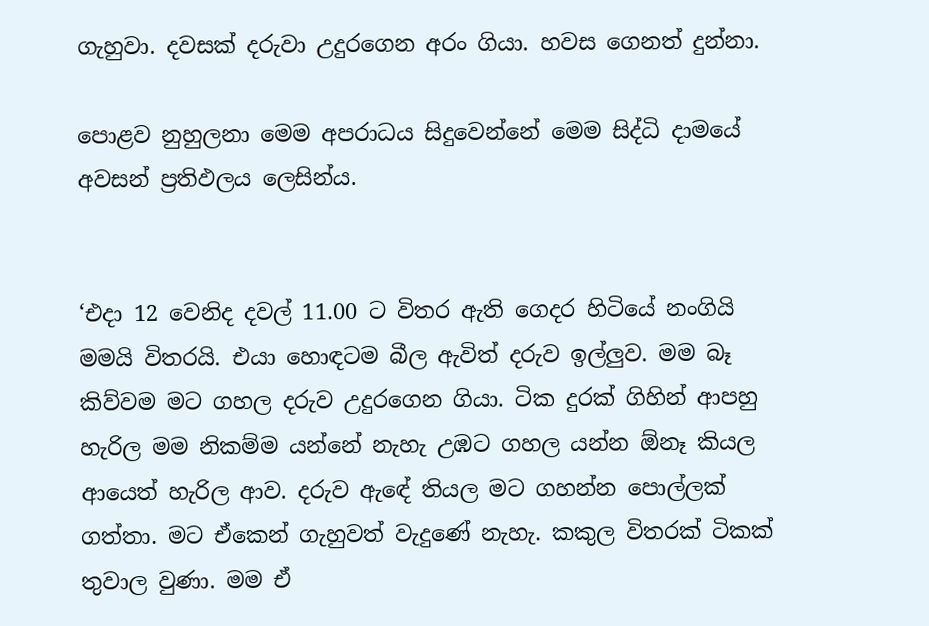ගැහුවා. දවසක් දරුවා උදුරගෙන අරං ගියා. හවස ගෙනත් දුන්නා.

පොළව නුහුලනා මෙම අපරාධය සිදුවෙන්නේ මෙම සිද්ධි දාමයේ අවසන් ප්‍රතිඵලය ලෙසින්ය.


‘එදා 12 වෙනිද දවල් 11.00 ට විතර ඇති ගෙදර හිටියේ නංගියි මමයි විතරයි. එයා හොඳටම බීල ඇවිත් දරුව ඉල්ලුව. මම බෑ කිව්වම මට ගහල දරුව උදුරගෙන ගියා. ටික දුරක් ගිහින් ආපහු හැරිල මම නිකම්ම යන්නේ නැහැ උඹට ගහල යන්න ඕනෑ කියල ආයෙත් හැරිල ආව. දරුව ඇඳේ තියල මට ගහන්න පොල්ලක් ගත්තා. මට ඒකෙන් ගැහුවත් වැදුණේ නැහැ. කකුල විතරක් ටිකක් තුවාල වුණා. මම ඒ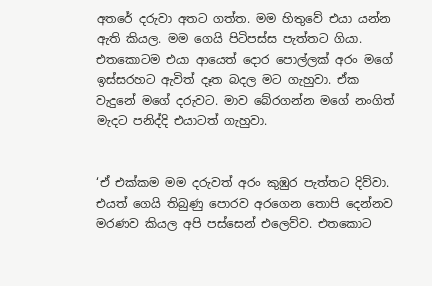අතරේ දරුවා අතට ගත්ත. මම හිතුවේ එයා යන්න ඇති කියල. මම ගෙයි පිටිපස්ස පැත්තට ගියා. එතකොටම එයා ආයෙත් දොර පොල්ලක් අරං මගේ ඉස්සරහට ඇවිත් දෑත බදල මට ගැහුවා. ඒක වැදුනේ මගේ දරුවට. මාව බේරගන්න මගේ නංගිත් මැදට පනිද්දි එයාටත් ගැහුවා.


‘ඒ එක්කම මම දරුවත් අරං කුඹුර පැත්තට දිව්වා. එයත් ගෙයි තිබුණු පොරව අරගෙන තොපි දෙන්නව මරණව කියල අපි පස්සෙන් එලෙව්ව. එතකොට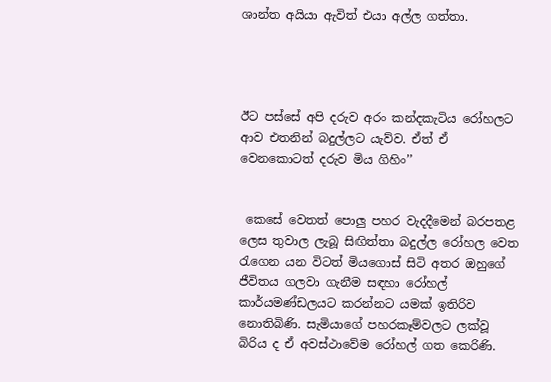ශාන්ත අයියා ඇවිත් එයා අල්ල ගත්තා.




ඊට පස්සේ අපි දරුව අරං කන්දකැටිය රෝහලට ආව එතනින් බදුල්ලට යැව්ව. ඒත් ඒ වෙනකොටත් දරුව මිය ගිහිං’’


 කෙසේ වෙතත් පොලු පහර වැදදීමෙන් බරපතළ ලෙස තුවාල ලැබූ සිඟිත්තා බදුල්ල රෝහල වෙත රැගෙන යන විටත් මියගොස් සිටි අතර ඔහුගේ ජීවිතය ගලවා ගැනීම සඳහා රෝහල් කාර්යමණ්ඩලයට කරන්නට යමක් ඉතිරිව නොතිබිණි. සැමියාගේ පහරකෑම්වලට ලක්වූ බිරිය ද ඒ අවස්ථාවේම රෝහල් ගත කෙරිණි.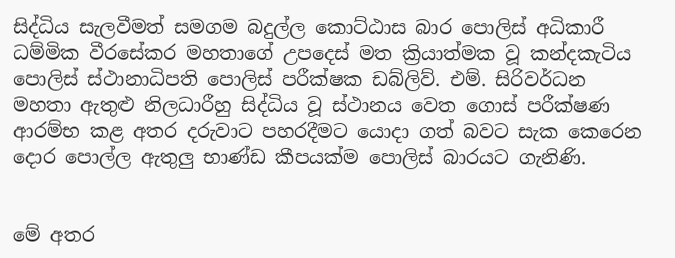සිද්ධිය සැලවීමත් සමගම බදුල්ල කොට්ඨාස බාර පොලිස් අධිකාරී ධම්මික වීරසේකර මහතාගේ උපදෙස් මත ක්‍රියාත්මක වූ කන්දකැටිය පොලිස් ස්ථානාධිපති පොලිස් පරීක්ෂක ඩබ්ලිව්. එම්. සිරිවර්ධන මහතා ඇතුළු නිලධාරීහු සිද්ධිය වූ ස්ථානය වෙත ගොස් පරීක්ෂණ ආරම්භ කළ අතර දරුවාට පහරදීමට යොදා ගත් බවට සැක කෙරෙන දොර පොල්ල ඇතුලු භාණ්ඩ කීපයක්ම පොලිස් බාරයට ගැනිණි.


මේ අතර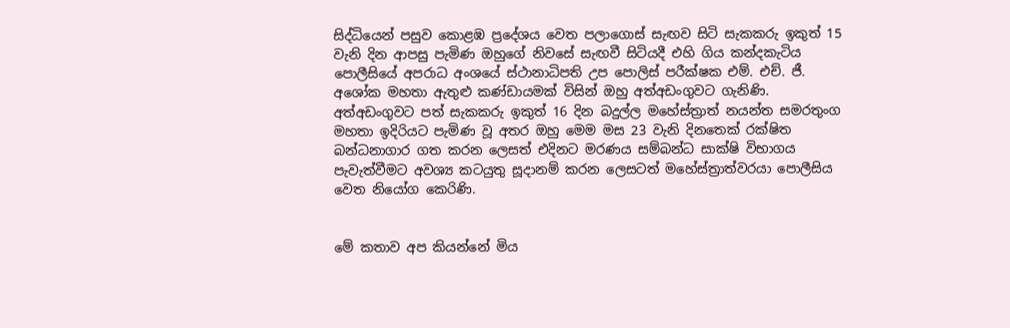සිද්ධියෙන් පසුව කොළඹ ප්‍රදේශය වෙත පලාගොස් සැඟව සිටි සැකකරු ඉකුත් 15 වැනි දින ආපසු පැමිණ ඔහුගේ නිවසේ සැඟවී සිටියදී එහි ගිය කන්දකැටිය පොලීසියේ අපරාධ අංශයේ ස්ථානාධිපති උප පොලිස් පරීක්ෂක එම්. එච්. ජී. අශෝක මහතා ඇතුළු කණ්ඩායමක් විසින් ඔහු අත්අඩංගුවට ගැනිණි. අත්අඩංගුවට පත් සැකකරු ඉකුත් 16 දින බදුල්ල මහේස්ත්‍රාත් නයන්ත සමරතුංග මහතා ඉදිරියට පැමිණ වූ අතර ඔහු මෙම මස 23 වැනි දිනතෙක් රක්ෂිත බන්ධනාගාර ගත කරන ලෙසත් එදිනට මරණය සම්බන්ධ සාක්ෂි විභාගය පැවැත්වීමට අවශ්‍ය කටයුතු සූදානම් කරන ලෙසටත් මහේස්ත්‍රාත්වරයා පොලීසිය වෙත නියෝග කෙරිණි.


මේ කතාව අප කියන්නේ මිය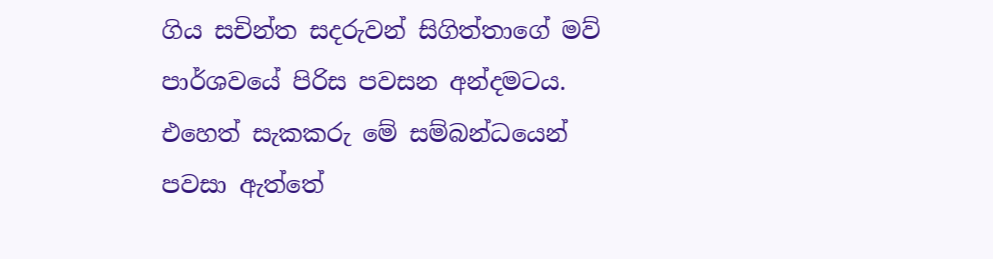ගිය සචින්ත සදරුවන් සිගිත්තාගේ මව් පාර්ශවයේ පිරිස පවසන අන්දමටය. එහෙත් සැකකරු මේ සම්බන්ධයෙන් පවසා ඇත්තේ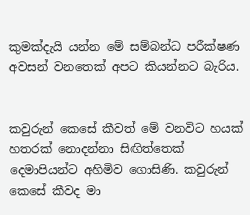කුමක්දැයි යන්න මේ සම්බන්ධ පරීක්ෂණ අවසන් වනතෙක් අපට කියන්නට බැරිය.


කවුරුන් කෙසේ කීවත් මේ වනවිට හයක් හතරක් නොදන්නා සිඟිත්තෙක් දෙමාපියන්ට අහිමිව ගොසිණි. කවුරුන් කෙසේ කීවද මා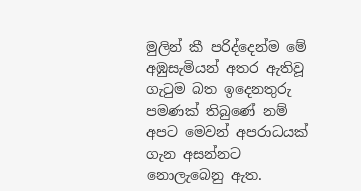මුලින් කී පරිද්දෙන්ම මේ අඹුසැමියන් අතර ඇතිවූ ගැටුම බත ඉදෙනතුරු පමණක් තිබුණේ නම් අපට මෙවන් අපරාධයක් ගැන අසන්නට නොලැබෙනු ඇත.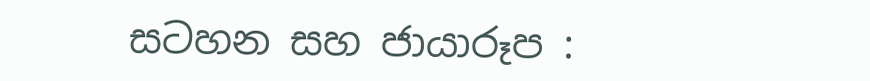සටහන සහ ජායාරූප :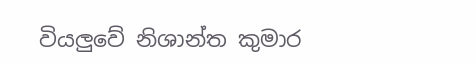වියලුවේ නිශාන්ත කුමාර